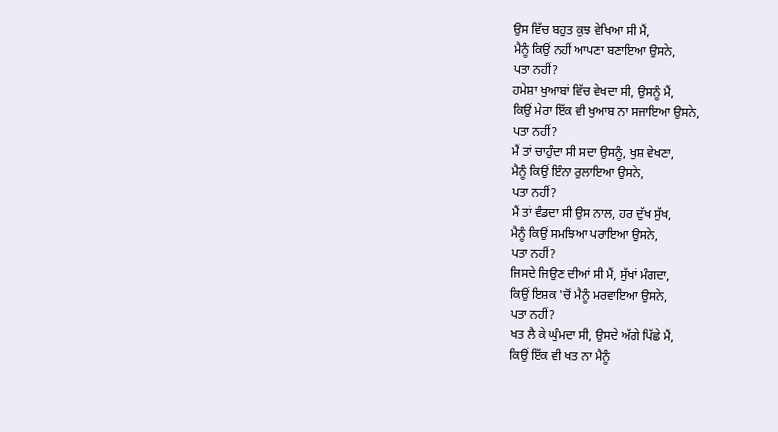ਉਸ ਵਿੱਚ ਬਹੁਤ ਕੁਝ ਵੇਖਿਆ ਸੀ ਮੈਂ,
ਮੈਨੂੰ ਕਿਉਂ ਨਹੀਂ ਆਪਣਾ ਬਣਾਇਆ ਉਸਨੇ,
ਪਤਾ ਨਹੀਂ?
ਹਮੇਸ਼ਾ ਖੁਆਬਾਂ ਵਿੱਚ ਵੇਖਦਾ ਸੀ, ਉਸਨੂੰ ਮੈਂ,
ਕਿਉਂ ਮੇਰਾ ਇੱਕ ਵੀ ਖੁਆਬ ਨਾ ਸਜਾਇਆ ਉਸਨੇ,
ਪਤਾ ਨਹੀਂ?
ਮੈਂ ਤਾਂ ਚਾਹੁੰਦਾ ਸੀ ਸਦਾ ਉਸਨੂੰ, ਖੁਸ਼ ਵੇਖਣਾ,
ਮੈਨੂੰ ਕਿਉਂ ਇੰਨਾ ਰੁਲਾਇਆ ਉਸਨੇ,
ਪਤਾ ਨਹੀਂ?
ਮੈਂ ਤਾਂ ਵੰਡਦਾ ਸੀ ਉਸ ਨਾਲ, ਹਰ ਦੁੱਖ ਸੁੱਖ,
ਮੈਨੂੰ ਕਿਉਂ ਸਮਝਿਆ ਪਰਾਇਆ ਉਸਨੇ,
ਪਤਾ ਨਹੀਂ?
ਜਿਸਦੇ ਜਿਉਣ ਦੀਆਂ ਸੀ ਮੈਂ, ਸੁੱਖਾਂ ਮੰਗਦਾ,
ਕਿਉਂ ਇਸ਼ਕ 'ਚੋਂ ਮੈਨੂੰ ਮਰਵਾਇਆ ਉਸਨੇ,
ਪਤਾ ਨਹੀਂ?
ਖਤ ਲੈ ਕੇ ਘੁੰਮਦਾ ਸੀ, ਉਸਦੇ ਅੱਗੇ ਪਿੱਛੇ ਮੈਂ,
ਕਿਉਂ ਇੱਕ ਵੀ ਖਤ ਨਾ ਮੈਨੂੰ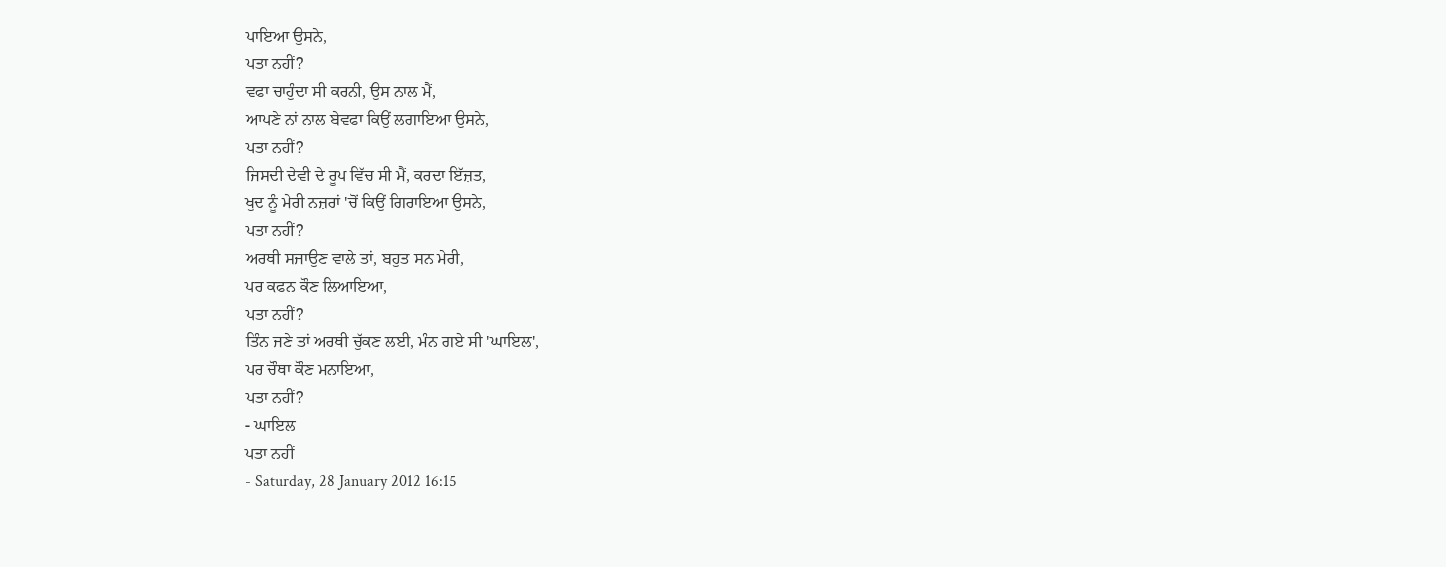ਪਾਇਆ ਉਸਨੇ,
ਪਤਾ ਨਹੀਂ?
ਵਫਾ ਚਾਹੁੰਦਾ ਸੀ ਕਰਨੀ, ਉਸ ਨਾਲ ਮੈਂ,
ਆਪਣੇ ਨਾਂ ਨਾਲ ਬੇਵਫਾ ਕਿਉਂ ਲਗਾਇਆ ਉਸਨੇ,
ਪਤਾ ਨਹੀਂ?
ਜਿਸਦੀ ਦੇਵੀ ਦੇ ਰੂਪ ਵਿੱਚ ਸੀ ਮੈਂ, ਕਰਦਾ ਇੱਜ਼ਤ,
ਖੁਦ ਨੂੰ ਮੇਰੀ ਨਜ਼ਰਾਂ 'ਚੋਂ ਕਿਉਂ ਗਿਰਾਇਆ ਉਸਨੇ,
ਪਤਾ ਨਹੀਂ?
ਅਰਥੀ ਸਜਾਉਣ ਵਾਲੇ ਤਾਂ, ਬਹੁਤ ਸਨ ਮੇਰੀ,
ਪਰ ਕਫਨ ਕੌਣ ਲਿਆਇਆ,
ਪਤਾ ਨਹੀਂ?
ਤਿੰਨ ਜਣੇ ਤਾਂ ਅਰਥੀ ਚੁੱਕਣ ਲਈ, ਮੰਨ ਗਏ ਸੀ 'ਘਾਇਲ',
ਪਰ ਚੌਥਾ ਕੌਣ ਮਨਾਇਆ,
ਪਤਾ ਨਹੀਂ?
- ਘਾਇਲ
ਪਤਾ ਨਹੀਂ
- Saturday, 28 January 2012 16:15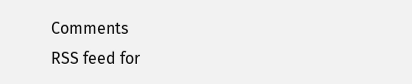Comments
RSS feed for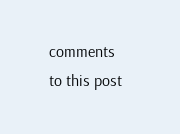comments to this post